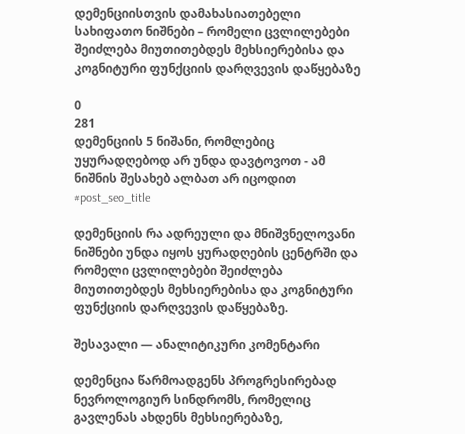დემენციისთვის დამახასიათებელი სახიფათო ნიშნები – რომელი ცვლილებები შეიძლება მიუთითებდეს მეხსიერებისა და კოგნიტური ფუნქციის დარღვევის დაწყებაზე

0
281
დემენციის 5 ნიშანი, რომლებიც უყურადღებოდ არ უნდა დავტოვოთ - ამ ნიშნის შესახებ ალბათ არ იცოდით
#post_seo_title

დემენციის რა ადრეული და მნიშვნელოვანი ნიშნები უნდა იყოს ყურადღების ცენტრში და რომელი ცვლილებები შეიძლება მიუთითებდეს მეხსიერებისა და კოგნიტური ფუნქციის დარღვევის დაწყებაზე.

შესავალი — ანალიტიკური კომენტარი

დემენცია წარმოადგენს პროგრესირებად ნევროლოგიურ სინდრომს, რომელიც გავლენას ახდენს მეხსიერებაზე,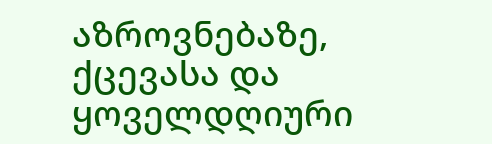აზროვნებაზე, ქცევასა და ყოველდღიური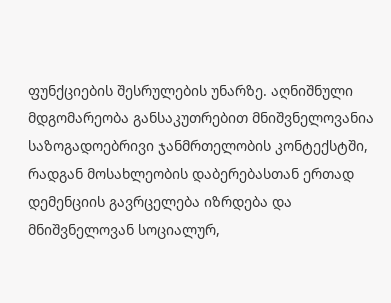ფუნქციების შესრულების უნარზე. აღნიშნული მდგომარეობა განსაკუთრებით მნიშვნელოვანია საზოგადოებრივი ჯანმრთელობის კონტექსტში, რადგან მოსახლეობის დაბერებასთან ერთად დემენციის გავრცელება იზრდება და მნიშვნელოვან სოციალურ,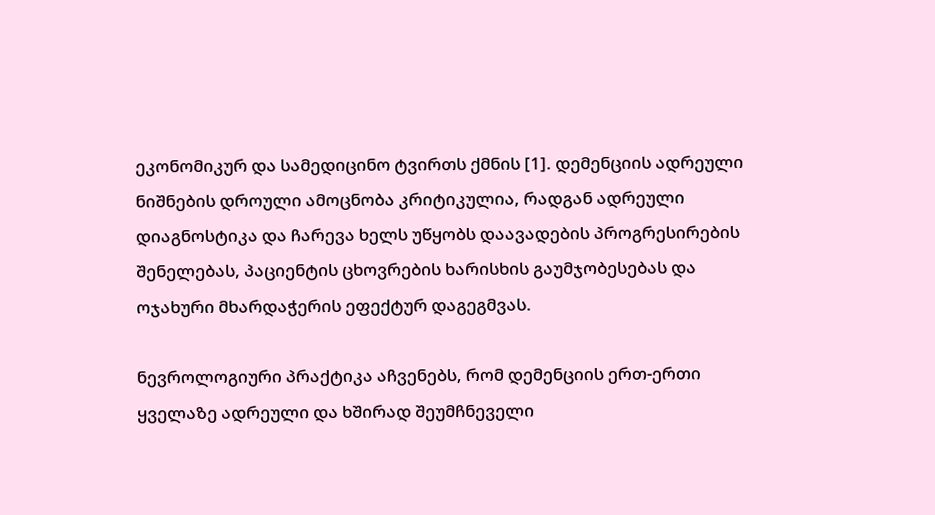ეკონომიკურ და სამედიცინო ტვირთს ქმნის [1]. დემენციის ადრეული ნიშნების დროული ამოცნობა კრიტიკულია, რადგან ადრეული დიაგნოსტიკა და ჩარევა ხელს უწყობს დაავადების პროგრესირების შენელებას, პაციენტის ცხოვრების ხარისხის გაუმჯობესებას და ოჯახური მხარდაჭერის ეფექტურ დაგეგმვას.

ნევროლოგიური პრაქტიკა აჩვენებს, რომ დემენციის ერთ-ერთი ყველაზე ადრეული და ხშირად შეუმჩნეველი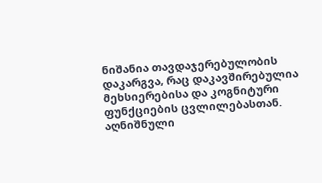ნიშანია თავდაჯერებულობის დაკარგვა, რაც დაკავშირებულია მეხსიერებისა და კოგნიტური ფუნქციების ცვლილებასთან. აღნიშნული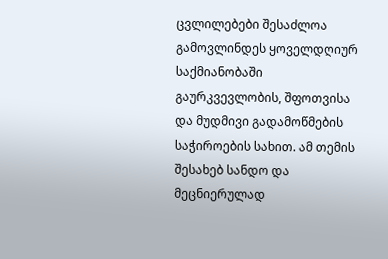ცვლილებები შესაძლოა გამოვლინდეს ყოველდღიურ საქმიანობაში გაურკვევლობის, შფოთვისა და მუდმივი გადამოწმების საჭიროების სახით. ამ თემის შესახებ სანდო და მეცნიერულად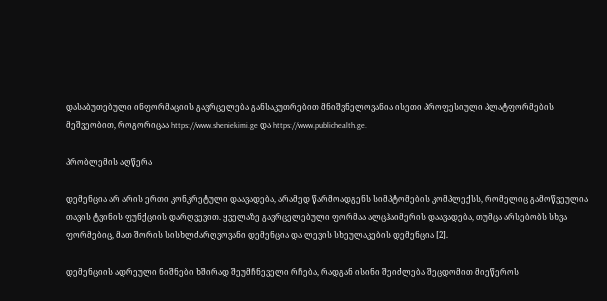დასაბუთებული ინფორმაციის გავრცელება განსაკუთრებით მნიშვნელოვანია ისეთი პროფესიული პლატფორმების მეშვეობით, როგორიცაა https://www.sheniekimi.ge და https://www.publichealth.ge.

პრობლემის აღწერა

დემენცია არ არის ერთი კონკრეტული დაავადება, არამედ წარმოადგენს სიმპტომების კომპლექსს, რომელიც გამოწვეულია თავის ტვინის ფუნქციის დარღვევით. ყველაზე გავრცელებული ფორმაა ალცჰაიმერის დაავადება, თუმცა არსებობს სხვა ფორმებიც, მათ შორის სისხლძარღვოვანი დემენცია და ლევის სხეულაკების დემენცია [2].

დემენციის ადრეული ნიშნები ხშირად შეუმჩნეველი რჩება, რადგან ისინი შეიძლება შეცდომით მიეწეროს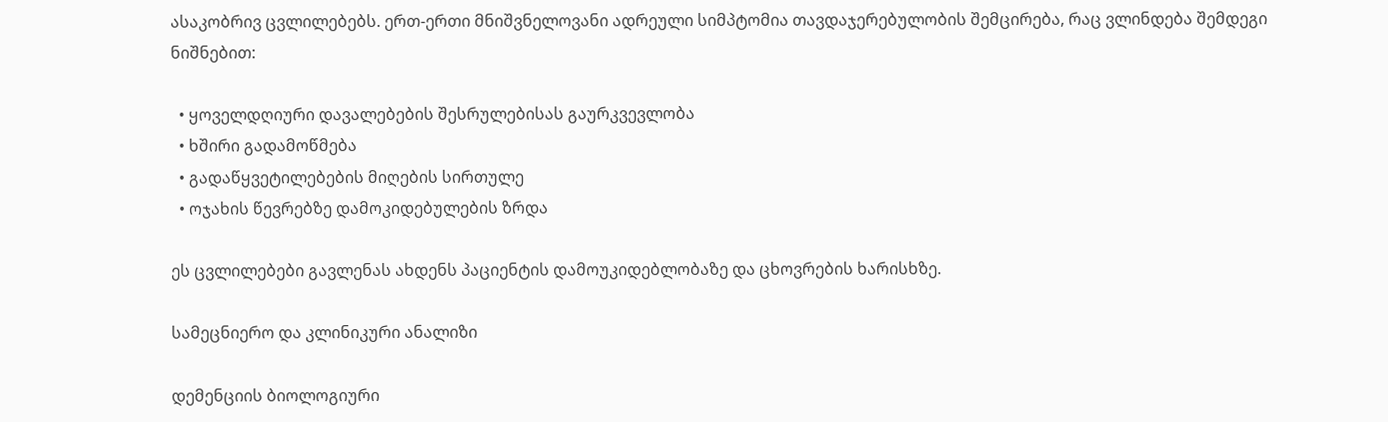ასაკობრივ ცვლილებებს. ერთ-ერთი მნიშვნელოვანი ადრეული სიმპტომია თავდაჯერებულობის შემცირება, რაც ვლინდება შემდეგი ნიშნებით:

  • ყოველდღიური დავალებების შესრულებისას გაურკვევლობა
  • ხშირი გადამოწმება
  • გადაწყვეტილებების მიღების სირთულე
  • ოჯახის წევრებზე დამოკიდებულების ზრდა

ეს ცვლილებები გავლენას ახდენს პაციენტის დამოუკიდებლობაზე და ცხოვრების ხარისხზე.

სამეცნიერო და კლინიკური ანალიზი

დემენციის ბიოლოგიური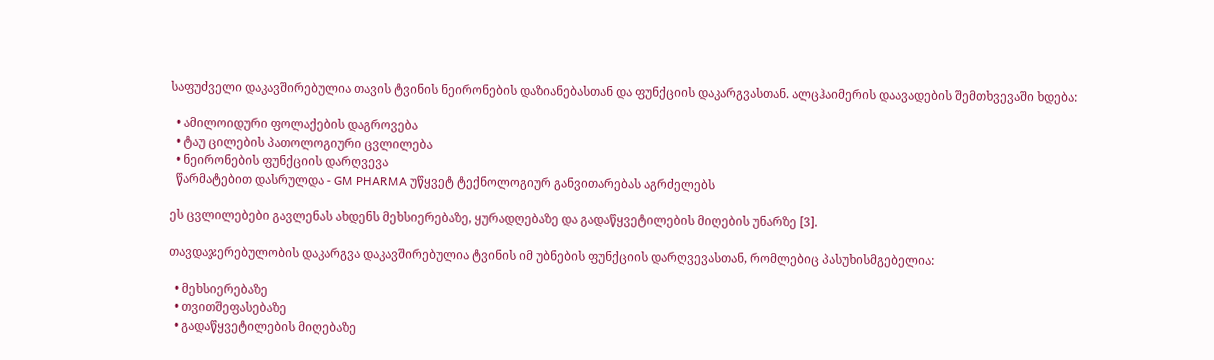საფუძველი დაკავშირებულია თავის ტვინის ნეირონების დაზიანებასთან და ფუნქციის დაკარგვასთან. ალცჰაიმერის დაავადების შემთხვევაში ხდება:

  • ამილოიდური ფოლაქების დაგროვება
  • ტაუ ცილების პათოლოგიური ცვლილება
  • ნეირონების ფუნქციის დარღვევა
  წარმატებით დასრულდა - GM PHARMA უწყვეტ ტექნოლოგიურ განვითარებას აგრძელებს

ეს ცვლილებები გავლენას ახდენს მეხსიერებაზე, ყურადღებაზე და გადაწყვეტილების მიღების უნარზე [3].

თავდაჯერებულობის დაკარგვა დაკავშირებულია ტვინის იმ უბნების ფუნქციის დარღვევასთან, რომლებიც პასუხისმგებელია:

  • მეხსიერებაზე
  • თვითშეფასებაზე
  • გადაწყვეტილების მიღებაზე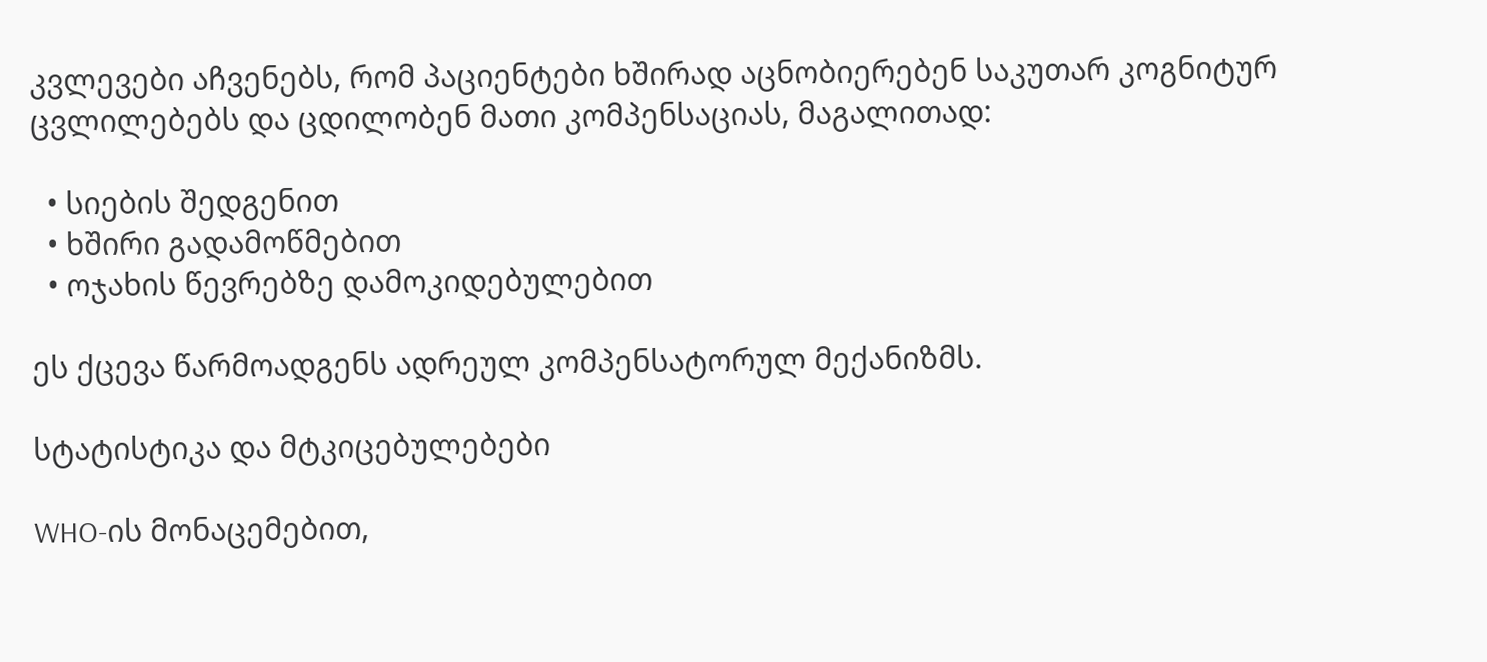კვლევები აჩვენებს, რომ პაციენტები ხშირად აცნობიერებენ საკუთარ კოგნიტურ ცვლილებებს და ცდილობენ მათი კომპენსაციას, მაგალითად:

  • სიების შედგენით
  • ხშირი გადამოწმებით
  • ოჯახის წევრებზე დამოკიდებულებით

ეს ქცევა წარმოადგენს ადრეულ კომპენსატორულ მექანიზმს.

სტატისტიკა და მტკიცებულებები

WHO-ის მონაცემებით,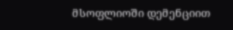მსოფლიოში დემენციით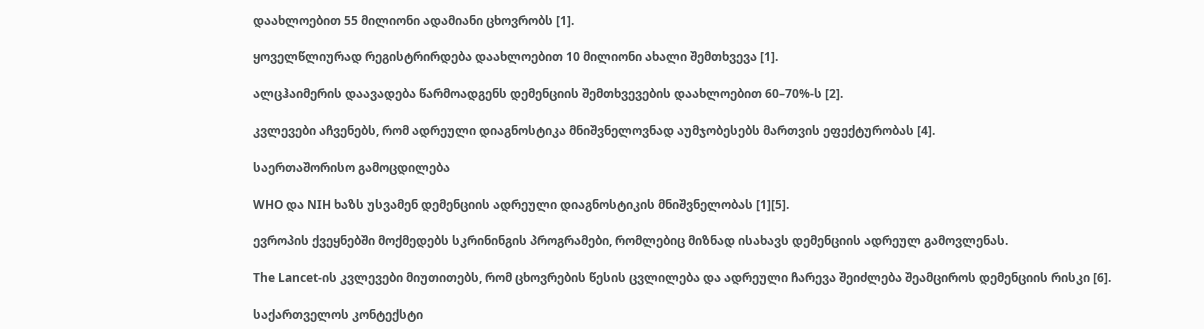დაახლოებით 55 მილიონი ადამიანი ცხოვრობს [1].

ყოველწლიურად რეგისტრირდება დაახლოებით 10 მილიონი ახალი შემთხვევა [1].

ალცჰაიმერის დაავადება წარმოადგენს დემენციის შემთხვევების დაახლოებით 60–70%-ს [2].

კვლევები აჩვენებს, რომ ადრეული დიაგნოსტიკა მნიშვნელოვნად აუმჯობესებს მართვის ეფექტურობას [4].

საერთაშორისო გამოცდილება

WHO და NIH ხაზს უსვამენ დემენციის ადრეული დიაგნოსტიკის მნიშვნელობას [1][5].

ევროპის ქვეყნებში მოქმედებს სკრინინგის პროგრამები, რომლებიც მიზნად ისახავს დემენციის ადრეულ გამოვლენას.

The Lancet-ის კვლევები მიუთითებს, რომ ცხოვრების წესის ცვლილება და ადრეული ჩარევა შეიძლება შეამციროს დემენციის რისკი [6].

საქართველოს კონტექსტი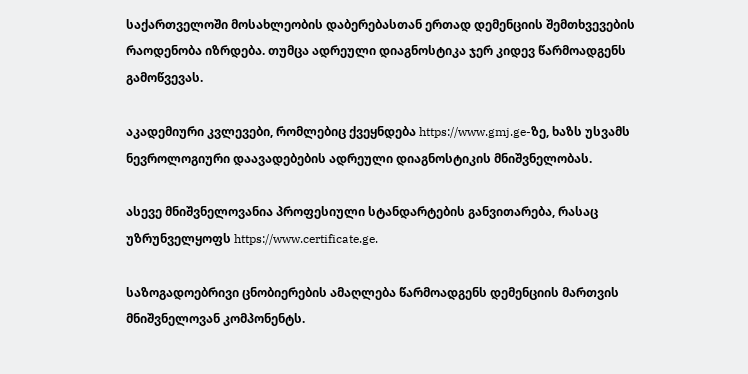საქართველოში მოსახლეობის დაბერებასთან ერთად დემენციის შემთხვევების რაოდენობა იზრდება. თუმცა ადრეული დიაგნოსტიკა ჯერ კიდევ წარმოადგენს გამოწვევას.

აკადემიური კვლევები, რომლებიც ქვეყნდება https://www.gmj.ge-ზე, ხაზს უსვამს ნევროლოგიური დაავადებების ადრეული დიაგნოსტიკის მნიშვნელობას.

ასევე მნიშვნელოვანია პროფესიული სტანდარტების განვითარება, რასაც უზრუნველყოფს https://www.certificate.ge.

საზოგადოებრივი ცნობიერების ამაღლება წარმოადგენს დემენციის მართვის მნიშვნელოვან კომპონენტს.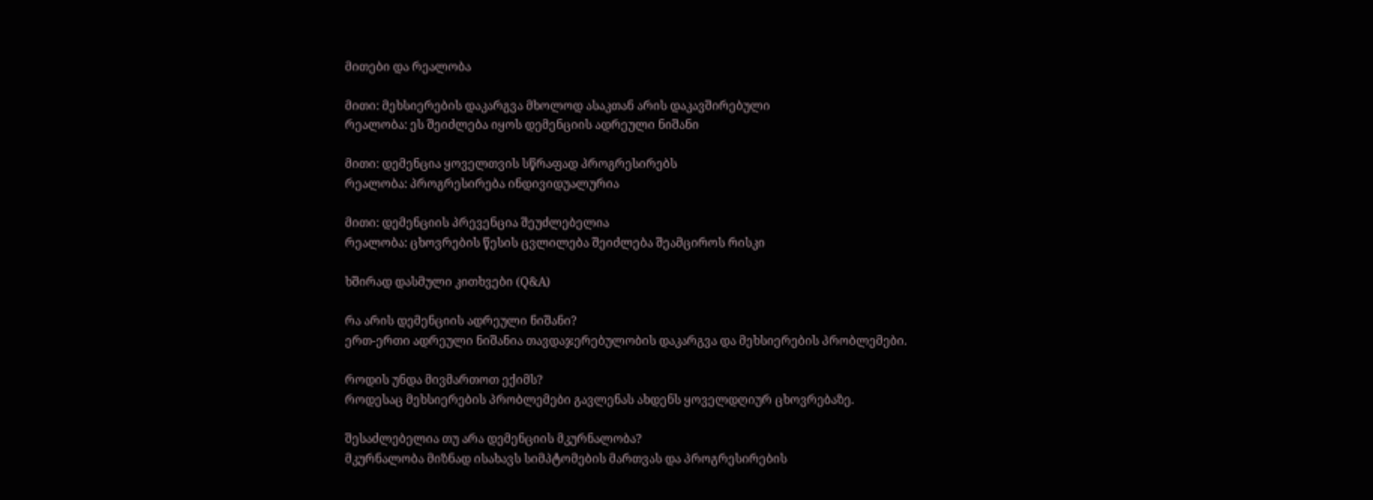მითები და რეალობა

მითი: მეხსიერების დაკარგვა მხოლოდ ასაკთან არის დაკავშირებული
რეალობა: ეს შეიძლება იყოს დემენციის ადრეული ნიშანი

მითი: დემენცია ყოველთვის სწრაფად პროგრესირებს
რეალობა: პროგრესირება ინდივიდუალურია

მითი: დემენციის პრევენცია შეუძლებელია
რეალობა: ცხოვრების წესის ცვლილება შეიძლება შეამციროს რისკი

ხშირად დასმული კითხვები (Q&A)

რა არის დემენციის ადრეული ნიშანი?
ერთ-ერთი ადრეული ნიშანია თავდაჯერებულობის დაკარგვა და მეხსიერების პრობლემები.

როდის უნდა მივმართოთ ექიმს?
როდესაც მეხსიერების პრობლემები გავლენას ახდენს ყოველდღიურ ცხოვრებაზე.

შესაძლებელია თუ არა დემენციის მკურნალობა?
მკურნალობა მიზნად ისახავს სიმპტომების მართვას და პროგრესირების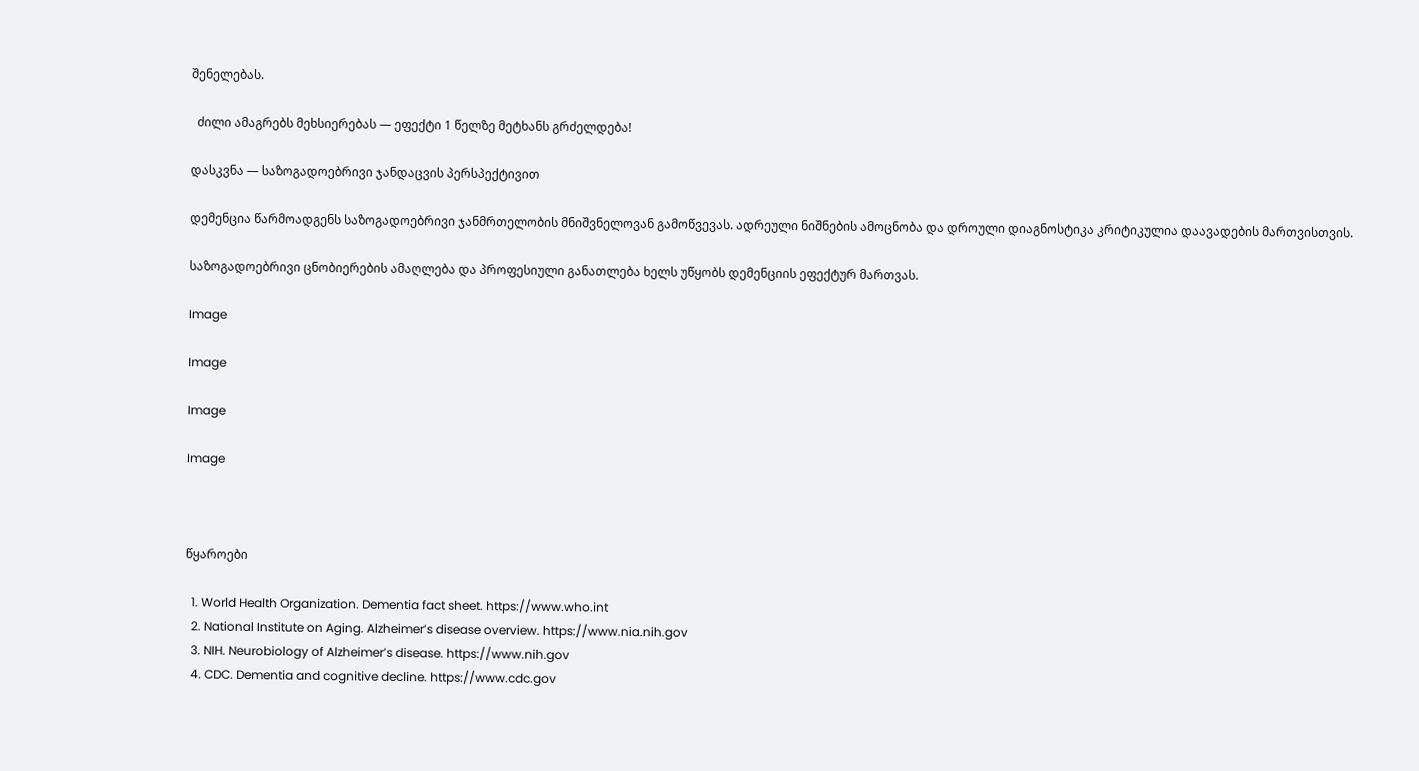შენელებას.

  ძილი ამაგრებს მეხსიერებას — ეფექტი 1 წელზე მეტხანს გრძელდება!

დასკვნა — საზოგადოებრივი ჯანდაცვის პერსპექტივით

დემენცია წარმოადგენს საზოგადოებრივი ჯანმრთელობის მნიშვნელოვან გამოწვევას. ადრეული ნიშნების ამოცნობა და დროული დიაგნოსტიკა კრიტიკულია დაავადების მართვისთვის.

საზოგადოებრივი ცნობიერების ამაღლება და პროფესიული განათლება ხელს უწყობს დემენციის ეფექტურ მართვას.

Image

Image

Image

Image



წყაროები

  1. World Health Organization. Dementia fact sheet. https://www.who.int
  2. National Institute on Aging. Alzheimer’s disease overview. https://www.nia.nih.gov
  3. NIH. Neurobiology of Alzheimer’s disease. https://www.nih.gov
  4. CDC. Dementia and cognitive decline. https://www.cdc.gov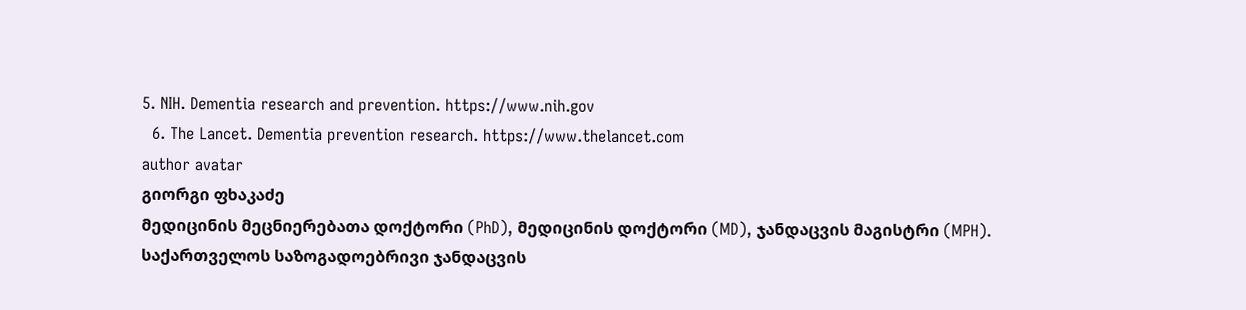5. NIH. Dementia research and prevention. https://www.nih.gov
  6. The Lancet. Dementia prevention research. https://www.thelancet.com
author avatar
გიორგი ფხაკაძე
მედიცინის მეცნიერებათა დოქტორი (PhD), მედიცინის დოქტორი (MD), ჯანდაცვის მაგისტრი (MPH). საქართველოს საზოგადოებრივი ჯანდაცვის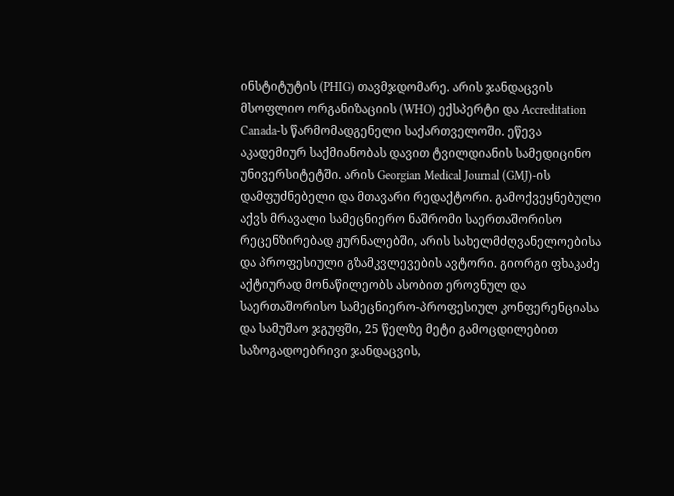ინსტიტუტის (PHIG) თავმჯდომარე. არის ჯანდაცვის მსოფლიო ორგანიზაციის (WHO) ექსპერტი და Accreditation Canada-ს წარმომადგენელი საქართველოში. ეწევა აკადემიურ საქმიანობას დავით ტვილდიანის სამედიცინო უნივერსიტეტში. არის Georgian Medical Journal (GMJ)-ის დამფუძნებელი და მთავარი რედაქტორი. გამოქვეყნებული აქვს მრავალი სამეცნიერო ნაშრომი საერთაშორისო რეცენზირებად ჟურნალებში, არის სახელმძღვანელოებისა და პროფესიული გზამკვლევების ავტორი. გიორგი ფხაკაძე აქტიურად მონაწილეობს ასობით ეროვნულ და საერთაშორისო სამეცნიერო-პროფესიულ კონფერენციასა და სამუშაო ჯგუფში, 25 წელზე მეტი გამოცდილებით საზოგადოებრივი ჯანდაცვის,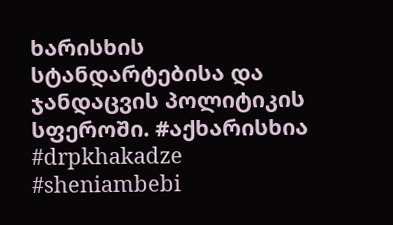ხარისხის სტანდარტებისა და ჯანდაცვის პოლიტიკის სფეროში. #აქხარისხია #drpkhakadze #sheniambebi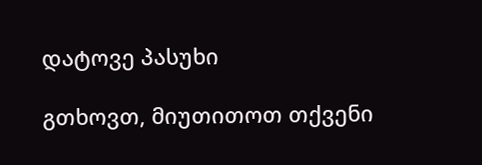დატოვე პასუხი

გთხოვთ, მიუთითოთ თქვენი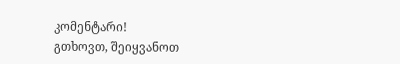კომენტარი!
გთხოვთ, შეიყვანოთ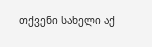თქვენი სახელი აქ